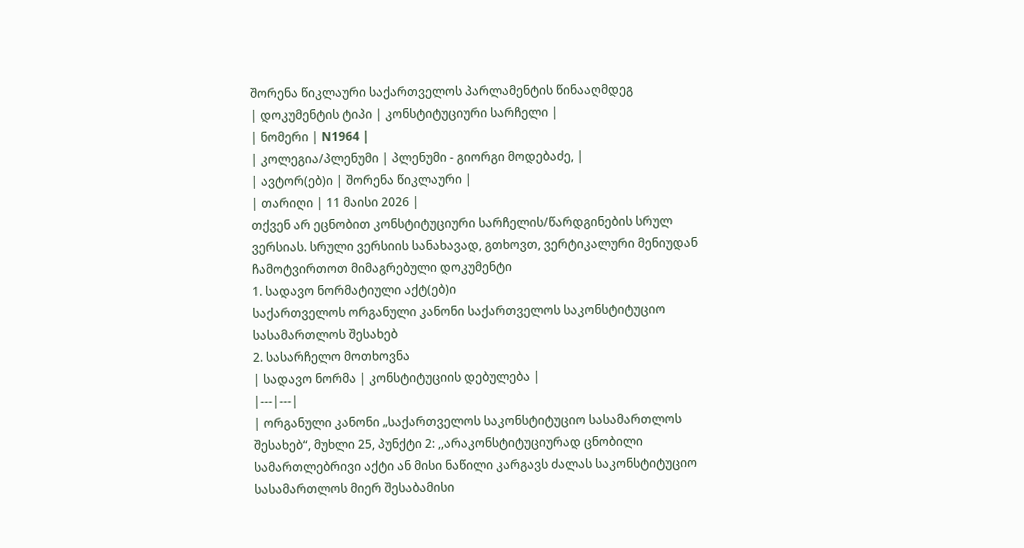შორენა წიკლაური საქართველოს პარლამენტის წინააღმდეგ
| დოკუმენტის ტიპი | კონსტიტუციური სარჩელი |
| ნომერი | N1964 |
| კოლეგია/პლენუმი | პლენუმი - გიორგი მოდებაძე, |
| ავტორ(ებ)ი | შორენა წიკლაური |
| თარიღი | 11 მაისი 2026 |
თქვენ არ ეცნობით კონსტიტუციური სარჩელის/წარდგინების სრულ ვერსიას. სრული ვერსიის სანახავად, გთხოვთ, ვერტიკალური მენიუდან ჩამოტვირთოთ მიმაგრებული დოკუმენტი
1. სადავო ნორმატიული აქტ(ებ)ი
საქართველოს ორგანული კანონი საქართველოს საკონსტიტუციო სასამართლოს შესახებ
2. სასარჩელო მოთხოვნა
| სადავო ნორმა | კონსტიტუციის დებულება |
|---|---|
| ორგანული კანონი „საქართველოს საკონსტიტუციო სასამართლოს შესახებ“, მუხლი 25, პუნქტი 2: ,,არაკონსტიტუციურად ცნობილი სამართლებრივი აქტი ან მისი ნაწილი კარგავს ძალას საკონსტიტუციო სასამართლოს მიერ შესაბამისი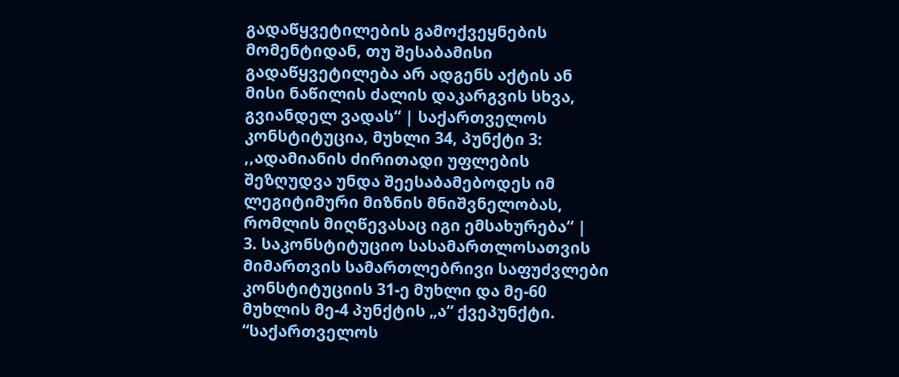გადაწყვეტილების გამოქვეყნების მომენტიდან, თუ შესაბამისი გადაწყვეტილება არ ადგენს აქტის ან მისი ნაწილის ძალის დაკარგვის სხვა, გვიანდელ ვადას“ | საქართველოს კონსტიტუცია, მუხლი 34, პუნქტი 3: ,,ადამიანის ძირითადი უფლების შეზღუდვა უნდა შეესაბამებოდეს იმ ლეგიტიმური მიზნის მნიშვნელობას, რომლის მიღწევასაც იგი ემსახურება“ |
3. საკონსტიტუციო სასამართლოსათვის მიმართვის სამართლებრივი საფუძვლები
კონსტიტუციის 31-ე მუხლი და მე-60 მუხლის მე-4 პუნქტის „ა“ ქვეპუნქტი.
“საქართველოს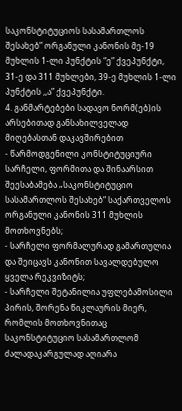საკონსტიტუციოს სასამართლოს შესახებ” ორგანული კანონის მე-19
მუხლის 1-ლი პუნქტის “ე” ქვეპუნქტი, 31-ე და 311 მუხლები, 39-ე მუხლის 1-ლი პუნქტის ,,ა” ქვეპუნქტი.
4. განმარტებები სადავო ნორმ(ებ)ის არსებითად განსახილველად მიღებასთან დაკავშირებით
- წარმოდგენილი კონსტიტუციური სარჩელი, ფორმითა და შინაარსით შეესაბამება „საკონსტიტუციო სასამართლოს შესახებ“ საქართველოს ორგანული კანონის 311 მუხლის მოთხოვნებს;
- სარჩელი ფორმალურად გამართულია და შეიცავს კანონით სავალდებულო ყველა რეკვიზიტს;
- სარჩელი შეტანილია უფლებამოსილი პირის, შორენა წიკლაურის მიერ, რომლის მოთხოვნითაც საკონსტიტუციო სასამართლომ ძალადაკარგულად აღიარა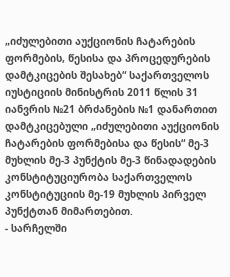„იძულებითი აუქციონის ჩატარების ფორმების, წესისა და პროცედურების დამტკიცების შესახებ“ საქართველოს იუსტიციის მინისტრის 2011 წლის 31 იანვრის №21 ბრძანების №1 დანართით დამტკიცებული „იძულებითი აუქციონის ჩატარების ფორმებისა და წესის“ მე-3 მუხლის მე-3 პუნქტის მე-3 წინადადების კონსტიტუციურობა საქართველოს კონსტიტუციის მე-19 მუხლის პირველ პუნქტთან მიმართებით.
- სარჩელში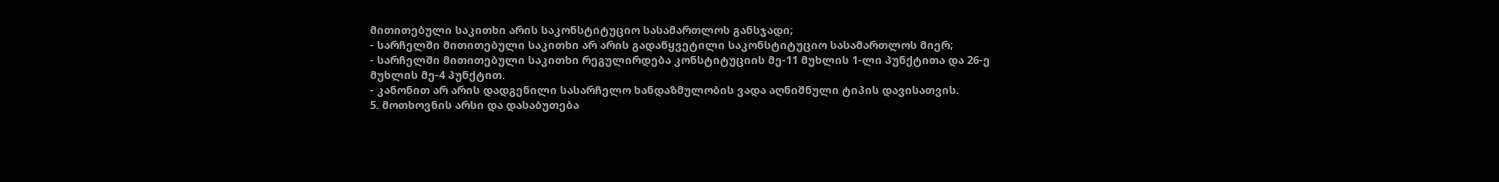მითითებული საკითხი არის საკონსტიტუციო სასამართლოს განსჯადი;
- სარჩელში მითითებული საკითხი არ არის გადაწყვეტილი საკონსტიტუციო სასამართლოს მიერ;
- სარჩელში მითითებული საკითხი რეგულირდება კონსტიტუციის მე-11 მუხლის 1-ლი პუნქტითა და 26-ე მუხლის მე-4 პუნქტით.
- კანონით არ არის დადგენილი სასარჩელო ხანდაზმულობის ვადა აღნიშნული ტიპის დავისათვის.
5. მოთხოვნის არსი და დასაბუთება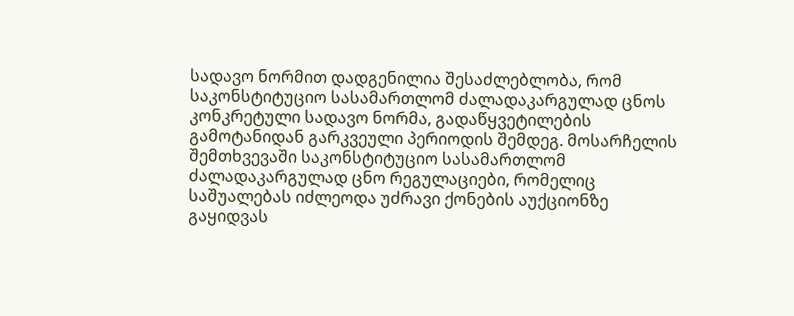სადავო ნორმით დადგენილია შესაძლებლობა, რომ საკონსტიტუციო სასამართლომ ძალადაკარგულად ცნოს კონკრეტული სადავო ნორმა, გადაწყვეტილების გამოტანიდან გარკვეული პერიოდის შემდეგ. მოსარჩელის შემთხვევაში საკონსტიტუციო სასამართლომ ძალადაკარგულად ცნო რეგულაციები, რომელიც საშუალებას იძლეოდა უძრავი ქონების აუქციონზე გაყიდვას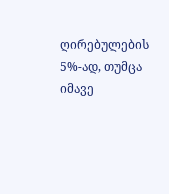ღირებულების 5%-ად, თუმცა იმავე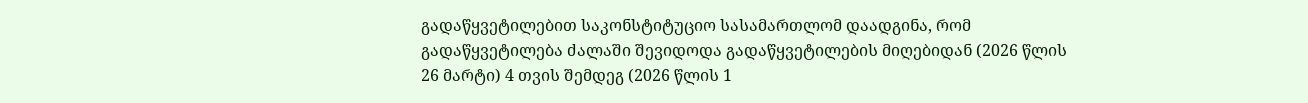გადაწყვეტილებით საკონსტიტუციო სასამართლომ დაადგინა, რომ გადაწყვეტილება ძალაში შევიდოდა გადაწყვეტილების მიღებიდან (2026 წლის 26 მარტი) 4 თვის შემდეგ (2026 წლის 1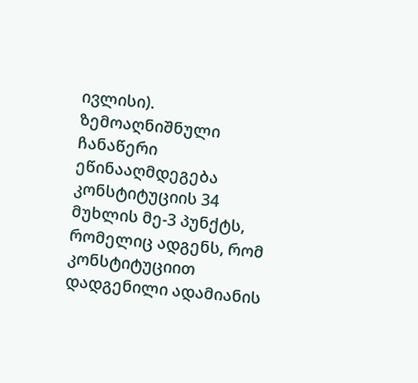ივლისი).
ზემოაღნიშნული ჩანაწერი ეწინააღმდეგება კონსტიტუციის 34 მუხლის მე-3 პუნქტს, რომელიც ადგენს, რომ კონსტიტუციით დადგენილი ადამიანის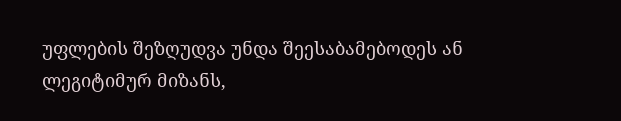უფლების შეზღუდვა უნდა შეესაბამებოდეს ან ლეგიტიმურ მიზანს,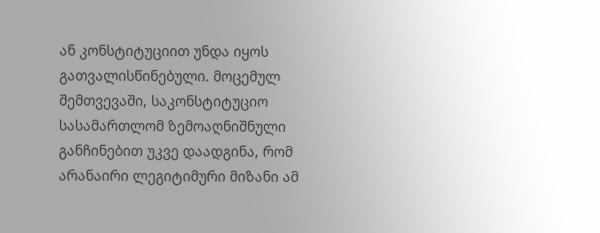ან კონსტიტუციით უნდა იყოს გათვალისწინებული. მოცემულ შემთვევაში, საკონსტიტუციო სასამართლომ ზემოაღნიშნული განჩინებით უკვე დაადგინა, რომ არანაირი ლეგიტიმური მიზანი ამ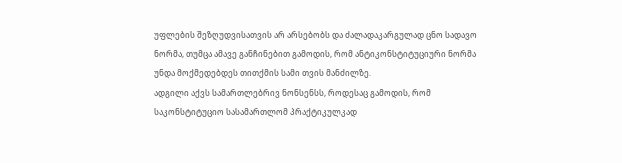უფლების შეზღუდვისათვის არ არსებობს და ძალადაკარგულად ცნო სადავო ნორმა, თუმცა ამავე განჩინებით გამოდის, რომ ანტიკონსტიტუციური ნორმა უნდა მოქმედებდეს თითქმის სამი თვის მანძილზე.
ადგილი აქვს სამართლებრივ ნონსენსს, როდესაც გამოდის, რომ საკონსტიტუციო სასამართლომ პრაქტიკულკად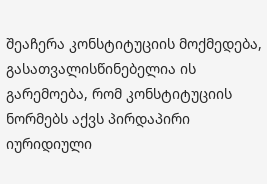შეაჩერა კონსტიტუციის მოქმედება, გასათვალისწინებელია ის გარემოება, რომ კონსტიტუციის ნორმებს აქვს პირდაპირი იურიდიული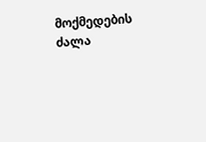მოქმედების ძალა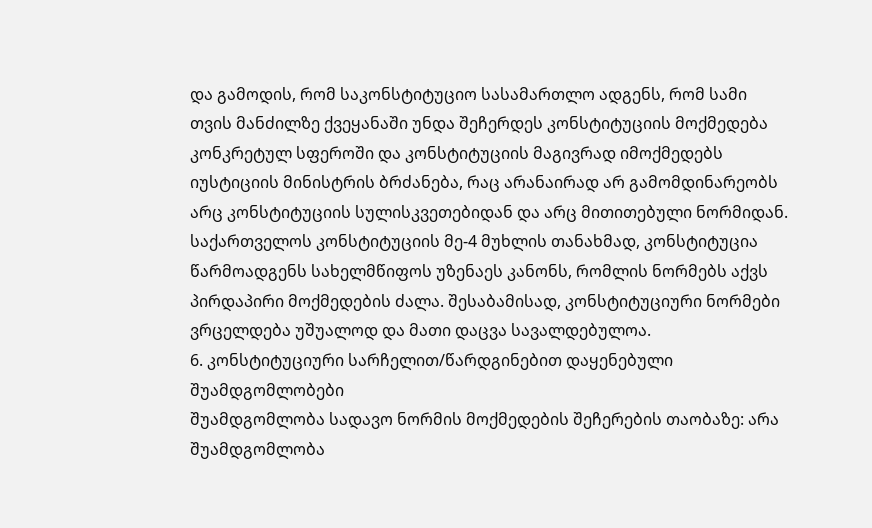და გამოდის, რომ საკონსტიტუციო სასამართლო ადგენს, რომ სამი თვის მანძილზე ქვეყანაში უნდა შეჩერდეს კონსტიტუციის მოქმედება კონკრეტულ სფეროში და კონსტიტუციის მაგივრად იმოქმედებს იუსტიციის მინისტრის ბრძანება, რაც არანაირად არ გამომდინარეობს არც კონსტიტუციის სულისკვეთებიდან და არც მითითებული ნორმიდან.
საქართველოს კონსტიტუციის მე-4 მუხლის თანახმად, კონსტიტუცია წარმოადგენს სახელმწიფოს უზენაეს კანონს, რომლის ნორმებს აქვს პირდაპირი მოქმედების ძალა. შესაბამისად, კონსტიტუციური ნორმები ვრცელდება უშუალოდ და მათი დაცვა სავალდებულოა.
6. კონსტიტუციური სარჩელით/წარდგინებით დაყენებული შუამდგომლობები
შუამდგომლობა სადავო ნორმის მოქმედების შეჩერების თაობაზე: არა
შუამდგომლობა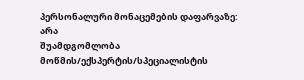პერსონალური მონაცემების დაფარვაზე: არა
შუამდგომლობა მოწმის/ექსპერტის/სპეციალისტის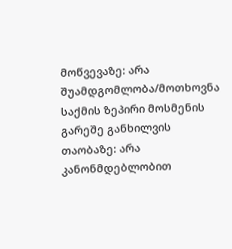მოწვევაზე: არა
შუამდგომლობა/მოთხოვნა საქმის ზეპირი მოსმენის გარეშე განხილვის თაობაზე: არა
კანონმდებლობით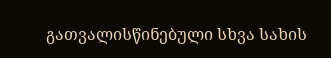გათვალისწინებული სხვა სახის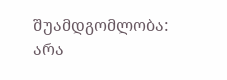შუამდგომლობა: არა